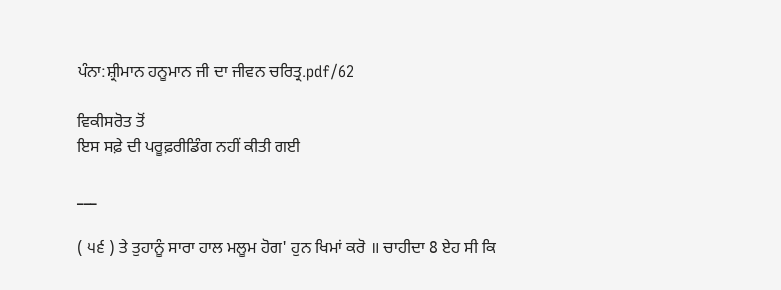ਪੰਨਾ:ਸ਼੍ਰੀਮਾਨ ਹਨੂਮਾਨ ਜੀ ਦਾ ਜੀਵਨ ਚਰਿਤ੍ਰ.pdf/62

ਵਿਕੀਸਰੋਤ ਤੋਂ
ਇਸ ਸਫ਼ੇ ਦੀ ਪਰੂਫ਼ਰੀਡਿੰਗ ਨਹੀਂ ਕੀਤੀ ਗਈ

___

( ੫੬ ) ਤੇ ਤੁਹਾਨੂੰ ਸਾਰਾ ਹਾਲ ਮਲੂਮ ਹੋਗ' ਹੁਨ ਖਿਮਾਂ ਕਰੋ ॥ ਚਾਹੀਦਾ 8 ਏਹ ਸੀ ਕਿ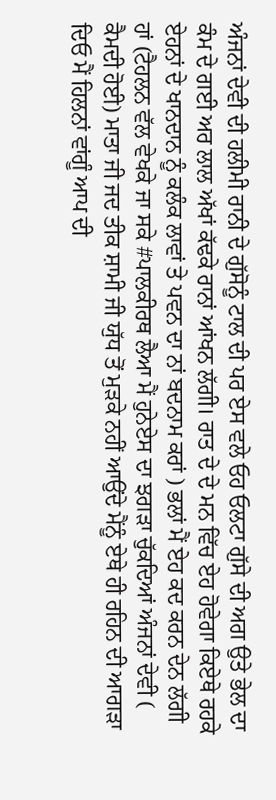ਅੰਜਨਾਂ ਦੇਵੀ ਦੀ ਹਲੀਮੀ ਰਾਨੀ ਦੇ ਗੁੱਸੋਨੂੰ ਟਾਲ ਦੀ ਪਰ ਏਸ ਵਲੇ ਓਹ ਓਲਟਾ ਗੁੱਸੇ ਦੀ ਅਗ ਉਤੇ ਭੇਲ ਦਾ ਕੰਮ ਦੇ ਗਈ ਅਰ ਲਾਲ ਅੱਖਾਂ ਕੱਢਕੇ ਰਾਨਾਂ ਆਂਖਨ ਲੱਗੀ। ਰਾਤ ਦੇ ਦੇ ਮਨ ਵਿੱਚ ਏਹ ਹੋਵੇਗਾ ਕਿਏਥੇ ਰਹਕੇ ਏਹਨਾਂ ਦੇ ਖਾਨਦਾਨ ਨੂੰ ਕਲੰਕ ਲਾਵਾਂ ਤੇ ਪਵਨ ਦਾ ਨਾਂ ਬਦਨਾਮ ਕਰਾਂ ) ਭਲਾਂ ਮੈਂ ਏਹ ਕਦ ਕਰਨ ਦੇਨ ਲੱਗੀ ਹਾਂ (ਟੈਹਲਨ ਵੱਲ ਵੇਖਕੇ ਜਾ ਸਕੇ #ਪਾਲਕੀਰਥ ਲੈਆ ਮੈਂ ਹੁਨੇਏਸ ਦਾ ਝਗੜਾ ਚੁੱਕਦਿਆਂ ਅੰਜਨਾਂ ਦੇਵੀ ( ਕੈਮਦੀ ਹੋਈ) ਮਾਤਾ ਜੀ ਜਦ ਤੀਕ ਸ਼ਾਮੀ ਜੀ ਯੁੱਧ ਤੋਂ ਮੁੜਕੇ ਨਹੀਂ ਆਉਂਦੇ ਮੈਂਨੂੰ ਏਥੇ ਹੀ ਰਹਿਨ ਦੀ ਆਗੜਾ ਦਿਓ ਮੈਂ ਹਿਲਨਾਂ ਵਾਂਗੂੰ ਆਪ ਦੀ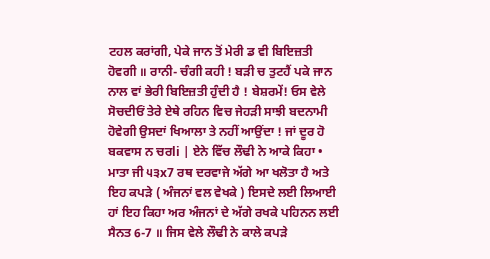ਟਹਲ ਕਰਾਂਗੀ, ਪੇਕੇ ਜਾਨ ਤੋਂ ਮੇਰੀ ਡ ਵੀ ਬਿਇਜ਼ਤੀ ਹੋਵਗੀ ॥ ਰਾਨੀ- ਚੰਗੀ ਕਹੀ ! ਬੜੀ ਚ ਤੁਟਹੈਂ ਪਕੇ ਜਾਨ ਨਾਲ ਵਾਂ ਭੇਰੀ ਬਿਇਜ਼ਤੀ ਹੁੰਦੀ ਹੈ ! ਬੇਸ਼ਰਮੇਂ! ਓਸ ਵੇਲੇ ਸੋਚਦੀਓਂ ਤੇਰੇ ਏਥੇ ਰਹਿਨ ਵਿਚ ਜੇਹੜੀ ਸਾਝੀ ਬਦਨਾਮੀ ਹੋਵੇਗੀ ਉਸਦਾਂ ਖਿਆਲਾ ਤੇ ਨਹੀਂ ਆਉਂਦਾ ! ਜਾਂ ਦੂਰ ਹੋ ਬਕਵਾਸ ਨ ਚਰli | ਏਨੇ ਵਿੱਚ ਲੌਢੀ ਨੇ ਆਕੇ ਕਿਹਾ • ਮਾਤਾ ਜੀ ੫੩x7 ਰਥ ਦਰਵਾਜੇ ਅੱਗੇ ਆ ਖਲੋਤਾ ਹੈ ਅਤੇ ਇਹ ਕਪੜੇ ( ਅੰਜਨਾਂ ਵਲ ਵੇਖਕੇ ) ਇਸਦੇ ਲਈ ਲਿਆਈ ਹਾਂ ਇਹ ਕਿਹਾ ਅਰ ਅੰਜਨਾਂ ਦੇ ਅੱਗੇ ਰਖਕੇ ਪਹਿਨਨ ਲਈ ਸੈਨਤ 6-7 ॥ ਜਿਸ ਵੇਲੇ ਲੌਢੀ ਨੇ ਕਾਲੇ ਕਪੜੇ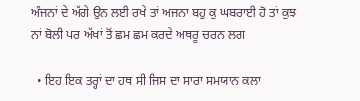ਅੰਜਨਾਂ ਦੇ ਅੱਗੇ ਉਨ ਲਈ ਰਖੇ ਤਾਂ ਅਜਨਾ ਬਹੁ ਕੁ ਘਬਰਾਈ ਹੋ ਤਾਂ ਕੁਝ ਨਾਂ ਬੋਲੀ ਪਰ ਅੱਖਾਂ ਤੋਂ ਛਮ ਛਮ ਕਰਦੇ ਅਥਰੂ ਚਰਨ ਲਗ

  • ਇਹ ਇਕ ਤਰ੍ਹਾਂ ਦਾ ਹਥ ਸੀ ਜਿਸ ਦਾ ਸਾਰਾ ਸਮਯਾਨ ਕਲਾ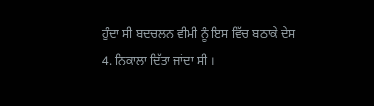ਹੁੰਦਾ ਸੀ ਬਦਚਲਨ ਵੀਮੀ ਨੂੰ ਇਸ ਵਿੱਚ ਬਠਾਕੇ ਦੇਸ 4. ਨਿਕਾਲਾ ਦਿੱਤਾ ਜਾਂਦਾ ਸੀ ।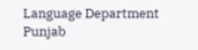Language Department Punjab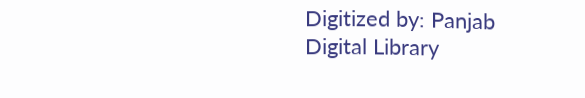Digitized by: Panjab Digital Library